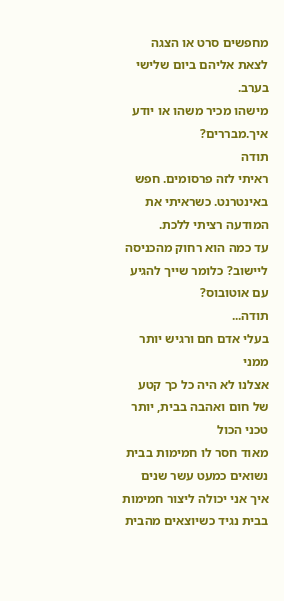מחפשים סרט או הצגה לצאת אליהם ביום שלישי בערב.
מישהו מכיר משהו או יודע איך.מבררים?
תודה
ראיתי לזה פרסומים. חפש באינטרנט. כשראיתי את המודעה רציתי ללכת.
עד כמה הוא רחוק מהכניסה ליישוב? כלומר שייך להגיע עם אוטובוס?
תודה...
בעלי אדם חם ורגיש יותר ממני
אצלנו לא היה כל כך קטע של חום ואהבה בבית, יותר טכני הכול
מאוד חסר לו חמימות בבית
נשואים כמעט עשר שנים
איך אני יכולה ליצור חמימות בבית נגיד כשיוצאים מהבית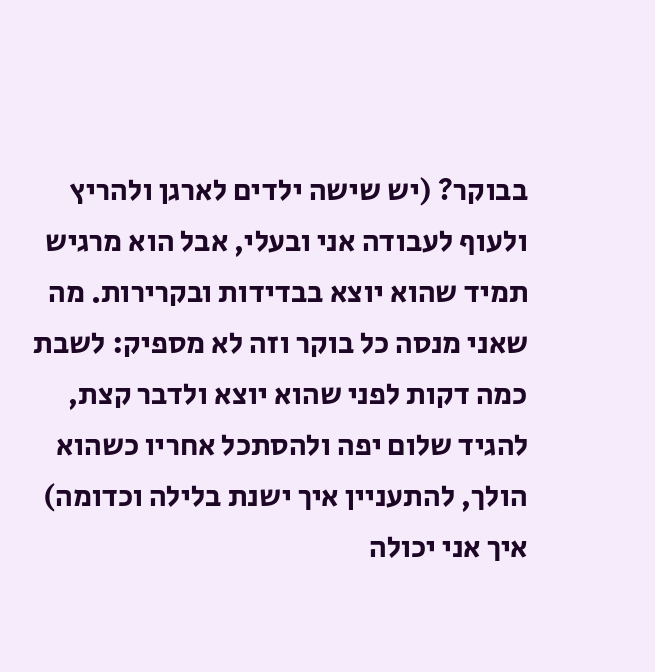בבוקר? (יש שישה ילדים לארגן ולהריץ ולעוף לעבודה אני ובעלי, אבל הוא מרגיש תמיד שהוא יוצא בבדידות ובקרירות. מה שאני מנסה כל בוקר וזה לא מספיק: לשבת כמה דקות לפני שהוא יוצא ולדבר קצת, להגיד שלום יפה ולהסתכל אחריו כשהוא הולך, להתעניין איך ישנת בלילה וכדומה)
איך אני יכולה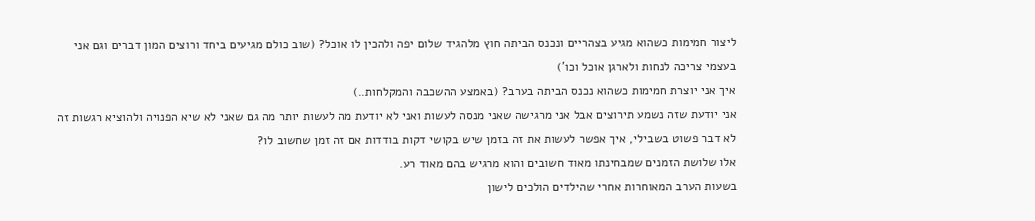ליצור חמימות כשהוא מגיע בצהריים ונכנס הביתה חוץ מלהגיד שלום יפה ולהכין לו אוכל? (שוב כולם מגיעים ביחד ורוצים המון דברים וגם אני בעצמי צריכה לנחות ולארגן אוכל וכו')
איך אני יוצרת חמימות כשהוא נכנס הביתה בערב? (באמצע ההשכבה והמקלחות..)
אני יודעת שזה נשמע תירוצים אבל אני מרגישה שאני מנסה לעשות ואני לא יודעת מה לעשות יותר מה גם שאני לא שיא הפנויה ולהוציא רגשות זה לא דבר פשוט בשבילי, איך אפשר לעשות את זה בזמן שיש בקושי דקות בודדות אם זה זמן שחשוב לו?
אלו שלושת הזמנים שמבחינתו מאוד חשובים והוא מרגיש בהם מאוד רע.
בשעות הערב המאוחרות אחרי שהילדים הולכים לישון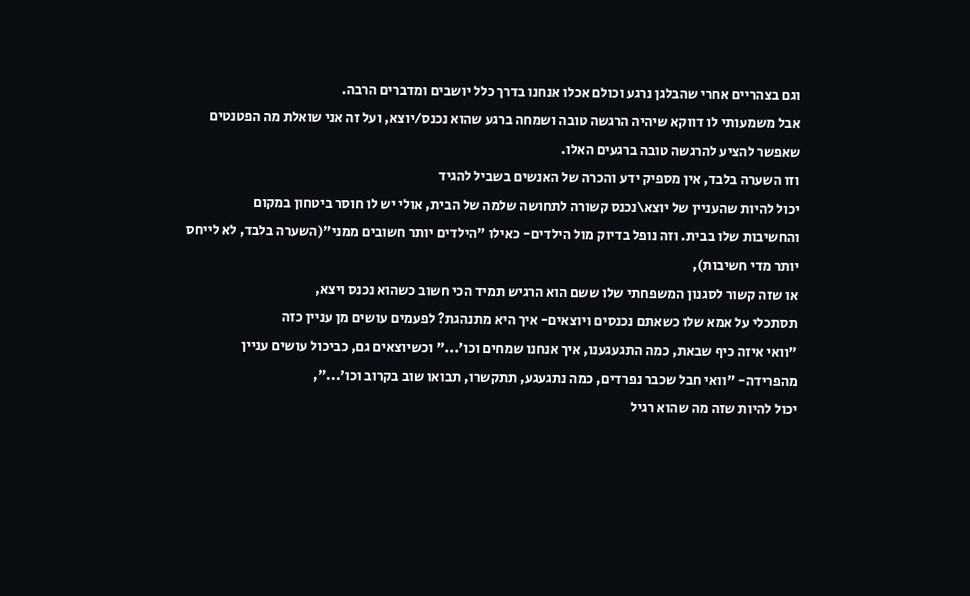וגם בצהריים אחרי שהבלגן נרגע וכולם אכלו אנחנו בדרך כלל יושבים ומדברים הרבה.
אבל משמעותי לו דווקא שיהיה הרגשה טובה ושמחה ברגע שהוא נכנס/יוצא, ועל זה אני שואלת מה הפטנטים שאפשר להציע להרגשה טובה ברגעים האלו.
וזו השערה בלבד, אין מספיק ידע והכרה של האנשים בשביל להגיד
יכול להיות שהעניין של יוצא\נכנס קשורה לתחושה שלמה של הבית, אולי יש לו חוסר ביטחון במקום
והחשיבות שלו בבית. וזה נופל בדיוק מול הילדים- כאילו "הילדים יותר חשובים ממני"(השערה בלבד, לא לייחס יותר מדי חשיבות),
או שזה קשור לסגנון המשפחתי שלו ששם הוא הרגיש תמיד הכי חשוב כשהוא נכנס ויצא,
תסתכלי על אמא שלו כשאתם נכנסים ויוצאים- איך היא מתנהגת? לפעמים עושים מן עניין כזה
"וואי איזה כיף שבאת, כמה התגעגענו, איך אנחנו שמחים וכו'..." וכשיוצאים גם, כביכול עושים עניין
מהפרידה- "וואי חבל שכבר נפרדים, כמה נתגעגע, תתקשרו, תבואו שוב בקרוב וכו'...",
יכול להיות שזה מה שהוא רגיל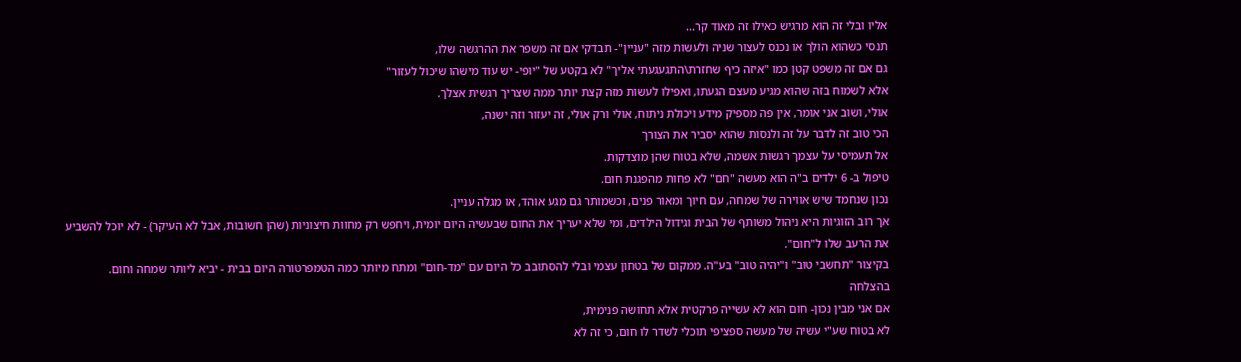אליו ובלי זה הוא מרגיש כאילו זה מאוד קר...
תנסי כשהוא הולך או נכנס לעצור שניה ולעשות מזה "עניין"- תבדקי אם זה משפר את ההרגשה שלו,
גם אם זה משפט קטן כמו "איזה כיף שחזרת\התגעגעתי אליך" לא בקטע של "יופי- יש עוד מישהו שיכול לעזור"
אלא לשמוח בזה שהוא מגיע מעצם הגעתו, ואפילו לעשות מזה קצת יותר ממה שצריך רגשית אצלך.
אולי, ושוב אני אומר, אין פה מספיק מידע ויכולת ניתוח, אולי ורק אולי, זה יעזור וזה ישנה,
הכי טוב זה לדבר על זה ולנסות שהוא יסביר את הצורך
אל תעמיסי על עצמך רגשות אשמה, שלא בטוח שהן מוצדקות.
טיפול ב- 6 ילדים ב"ה הוא מעשה "חם" לא פחות מהפגנת חום.
נכון שנחמד שיש אווירה של שמחה, עם חיוך ומאור פנים, וכשמותר גם מגע אוהד, או מגלה עניין.
אך רוב הזוגיות היא ניהול משותף של הבית וגידול הילדים, ומי שלא יעריך את החום שבעשיה היום יומית, ויחפש רק מחוות חיצוניות (שהן חשובות, אבל לא העיקר) - לא יוכל להשביע את הרעב שלו ל"חום".
בקיצור "תחשבי טוב" ו"יהיה טוב" בע"ה. ממקום של בטחון עצמי ובלי להסתובב כל היום עם "מד-חום" ומתח מיותר כמה הטמפרטורה היום בבית - יביא ליותר שמחה וחום.
בהצלחה
אם אני מבין נכון- חום הוא לא עשייה פרקטית אלא תחושה פנימית,
לא בטוח שע"י עשיה של מעשה ספציפי תוכלי לשדר לו חום, כי זה לא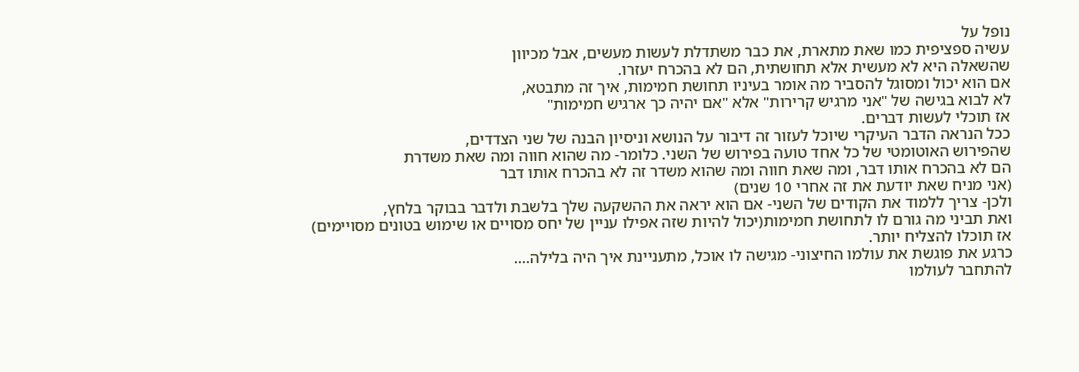נופל על
עשיה ספציפית כמו שאת מתארת, את כבר משתדלת לעשות מעשים, אבל מכיוון
שהשאלה היא לא מעשית אלא תחושתית, הם לא בהכרח יעזרו.
אם הוא יכול ומסוגל להסביר מה אומר בעיניו תחושת חמימות, איך זה מתבטא,
לא לבוא בגישה של "אני מרגיש קרירות" אלא "אם יהיה כך ארגיש חמימות"
אז תוכלי לעשות דברים.
ככל הנראה הדבר העיקרי שיוכל לעזור זה דיבור על הנושא וניסיון הבנה של שני הצדדים,
שהפירוש האוטומטי של כל אחד טועה בפירוש של השני. כלומר- מה שהוא חווה ומה שאת משדרת
הם לא בהכרח אותו דבר, ומה שאת חווה ומה שהוא משדר זה לא בהכרח אותו דבר
(אני מניח שאת יודעת את זה אחרי 10 שנים)
ולכן- צריך ללמוד את הקודים של השני- אם הוא יראה את ההשקעה שלך בלשבת ולדבר בבוקר בלחץ,
ואת תביני מה גורם לו לתחושת חמימות(יכול להיות שזה אפילו עניין של יחס מסויים או שימוש בטונים מסויימים)
אז תוכלו להצליח יותר.
כרגע את פוגשת את עולמו החיצוני- מגישה לו אוכל, מתעניינת איך היה בלילה....
להתחבר לעולמו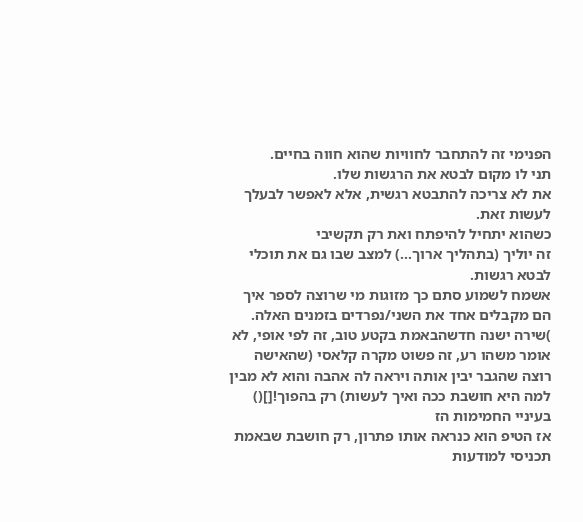הפנימי זה להתחבר לחוויות שהוא חווה בחיים.
תני לו מקום לבטא את הרגשות שלו.
את לא צריכה להתבטא רגשית, אלא לאפשר לבעלך לעשות זאת.
כשהוא יתחיל להיפתח ואת רק תקשיבי
זה יוליך (בתהליך ארוך...) למצב שבו גם את תוכלי לבטא רגשות.
אשמח לשמוע סתם כך מזוגות מי שרוצה לספר איך הם מקבלים אחד את השני/נפרדים בזמנים האלה.
)שירה ישנה חדשהבאמת בקטע טוב, זה לפי אופי, לא אומר משהו רע, זה פשוט מקרה קלאסי (שהאישה רוצה שהגבר יבין אותה ויראה לה אהבה והוא לא מבין למה היא חושבת ככה ואיך לעשות) רק בהפוך![]()
בעיניי החמימות הז
אז הטיפ הוא כנראה אותו פתרון, רק חושבת שבאמת תכניסי למודעות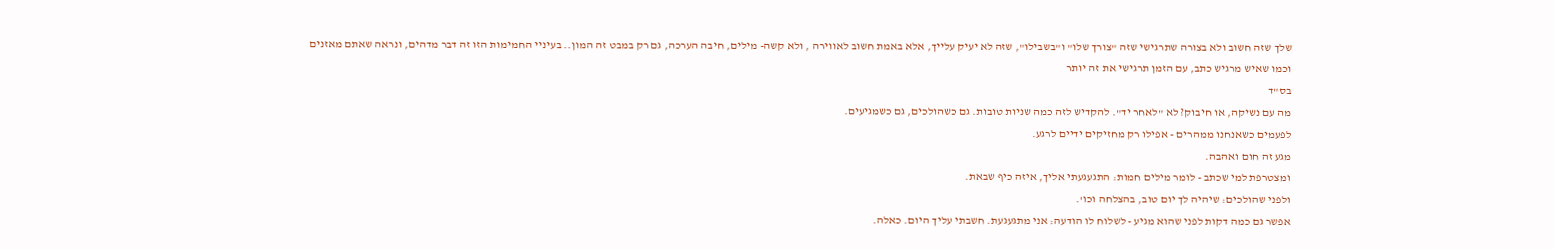שלך שזה חשוב ולא בצורה שתרגישי שזה "צורך שלו" ו"בשבילו", שזה לא יעיק עלייך, אלא באמת חשוב לאווירה , ולא קשה- מילים, חיבה הערכה, גם רק במבט זה המון.. בעיניי החמימות הזו זה דבר מדהים, ונראה שאתם מאזנים
וכמו שאיש מרגיש כתב, עם הזמן תרגישי את זה יותר
בס"ד
מה עם נשיקה, או חיבוק? לא "לאחר יד". להקדיש לזה כמה שניות טובות. גם כשהולכים, גם כשמגיעים.
לפעמים כשאנחנו ממהרים - אפילו רק מחזיקים ידיים לרגע.
מגע זה חום ואהבה.
ומצטרפת למי שכתב - לומר מילים חמות: התגעגעתי אליך, איזה כיף שבאת.
ולפני שהולכים: שיהיה לך יום טוב, בהצלחה וכו'.
אפשר גם כמה דקות לפני שהוא מגיע - לשלוח לו הודעה: אני מתגעגעת. חשבתי עליך היום. כאלה.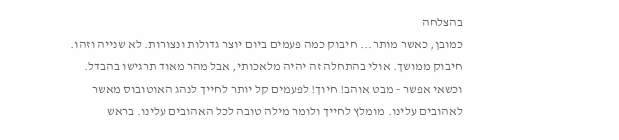בהצלחה
כמובן, כאשר מותר... חיבוק כמה פעמים ביום יוצר גדולות ונצורות. לא שנייה וזהו. חיבוק ממושך. אולי בהתחלה זה יהיה מלאכותי, אבל מהר מאוד תרגישו בהבדל.
וכשאי אפשר - מבט אוהב! חיוך! לפעמים קל יותר לחייך לנהג האוטובוס מאשר לאהובים עלינו. מומלץ לחייך ולומר מילה טובה לכל האהובים עלינו. בראש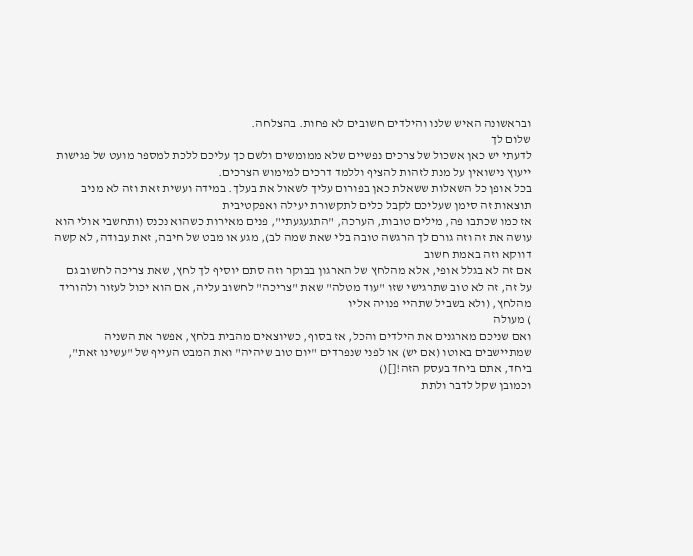ובראשונה האיש שלנו והילדים חשובים לא פחות. בהצלחה.
שלום לך
לדעתי יש כאן אשכול של צרכים נפשיים שלא ממומשים ולשם כך עליכם ללכת למספר מועט של פגישות ייעוץ נישואין על מנת לזהות להציף וללמד דרכים למימוש הצרכים.
בכל אופן כל השאלות ששאלת כאן בפורום עליך לשאול את בעלך. במידה ועשית זאת וזה לא מניב תוצאות זה סימן שעליכם לקבל כלים לתקשורת יעילה ואפקטיבית
אז כמו שכתבו פה, מילים טובות, הערכה, "התגעגעתי", פנים מאירות כשהוא נכנס (ותחשבי אולי הוא עושה את זה וזה גורם לך הרגשה טובה בלי שאת שמה לב), מגע או מבט של חיבה, זאת עבודה, לא קשה דווקא וזה באמת חשוב
אם זה לא בגלל אופי, אלא מהלחץ של הארגון בבוקר וזה סתם יוסיף לך לחץ, שאת צריכה לחשוב גם על זה, זה לא טוב שתרגישי שזו "עוד מטלה" שאת "צריכה" לחשוב עליה, אם הוא יכול לעזור ולהוריד מהלחץ, (ולא בשביל שתהיי פנויה אליו
) מעולה
ואם שניכם מארגנים את הילדים והכל, אז בסוף, כשיוצאים מהבית בלחץ, אפשר את השניה שמתיישבים באוטו (אם יש) או לפני שנפרדים "יום טוב שיהיה" ואת המבט העייף של "עשינו זאת", ביחד, אתם ביחד בעסק הזה![]()
וכמובן שקל לדבר ולתת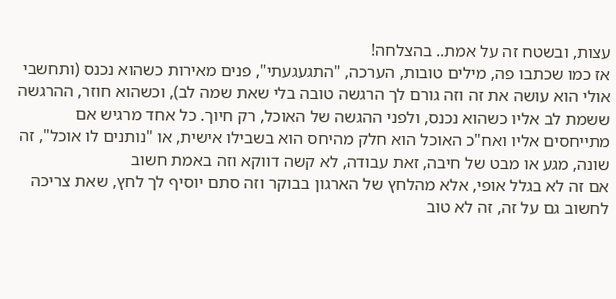עצות, ובשטח זה על אמת.. בהצלחה!
אז כמו שכתבו פה, מילים טובות, הערכה, "התגעגעתי", פנים מאירות כשהוא נכנס (ותחשבי אולי הוא עושה את זה וזה גורם לך הרגשה טובה בלי שאת שמה לב), וכשהוא חוזר, ההרגשה ששמת לב אליו כשהוא נכנס, ולפני ההגשה של האוכל, רק חיוך. כל אחד מרגיש אם מתייחסים אליו ואח"כ האוכל הוא חלק מהיחס הוא בשבילו אישית, או "נותנים לו אוכל", זה שונה, מגע או מבט של חיבה, זאת עבודה, לא קשה דווקא וזה באמת חשוב
אם זה לא בגלל אופי, אלא מהלחץ של הארגון בבוקר וזה סתם יוסיף לך לחץ, שאת צריכה לחשוב גם על זה, זה לא טוב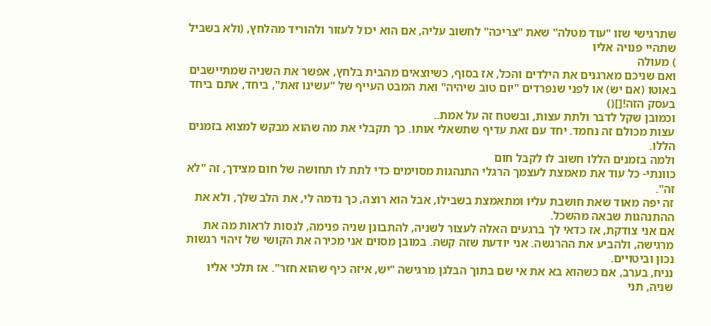שתרגישי שזו "עוד מטלה" שאת "צריכה" לחשוב עליה, אם הוא יכול לעזור ולהוריד מהלחץ, (ולא בשביל שתהיי פנויה אליו
) מעולה
ואם שניכם מארגנים את הילדים והכל, אז בסוף, כשיוצאים מהבית בלחץ, אפשר את השניה שמתיישבים באוטו (אם יש) או לפני שנפרדים "יום טוב שיהיה" ואת המבט העייף של "עשינו זאת", ביחד, אתם ביחד בעסק הזה![]()
וכמובן שקל לדבר ולתת עצות, ובשטח זה על אמת..
עצות מכולם זה נחמד. יחד עם זאת עדיף שתשאלי אותו. כך תקבלי את מה שהוא מבקש למצוא בזמנים הללו.
ולמה בזמנים הללו חשוב לו לקבל חום
כוונתי- כל עוד את מאמצת לעצמך הרגלי התנהגות מסוימים כדי לתת לו תחושה של חום מצידך, זה "לא זה".
זה יפה מאוד שאת חושבת עליו ומתאמצת בשבילו, אבל הוא רוצה, כך נדמה לי, את הלב שלך, ולא את ההתנהגות שבאה מהשכל.
אם אני צודקת, אז כדאי לך ברגעים האלה לעצור לשניה, להתבונן שניה פנימה, לנסות לראות מה את מרגישה, ולהביע את ההרגשה. אני יודעת שזה קשה. במובן מסוים אני מכירה את הקושי של זיהוי רגשות נכון וביטויים.
נניח, בערב, אם כשהוא בא את אי שם בתוך הבלגן מרגישה "יש, איזה כיף שהוא חזר". אז תלכי אליו שניה, תני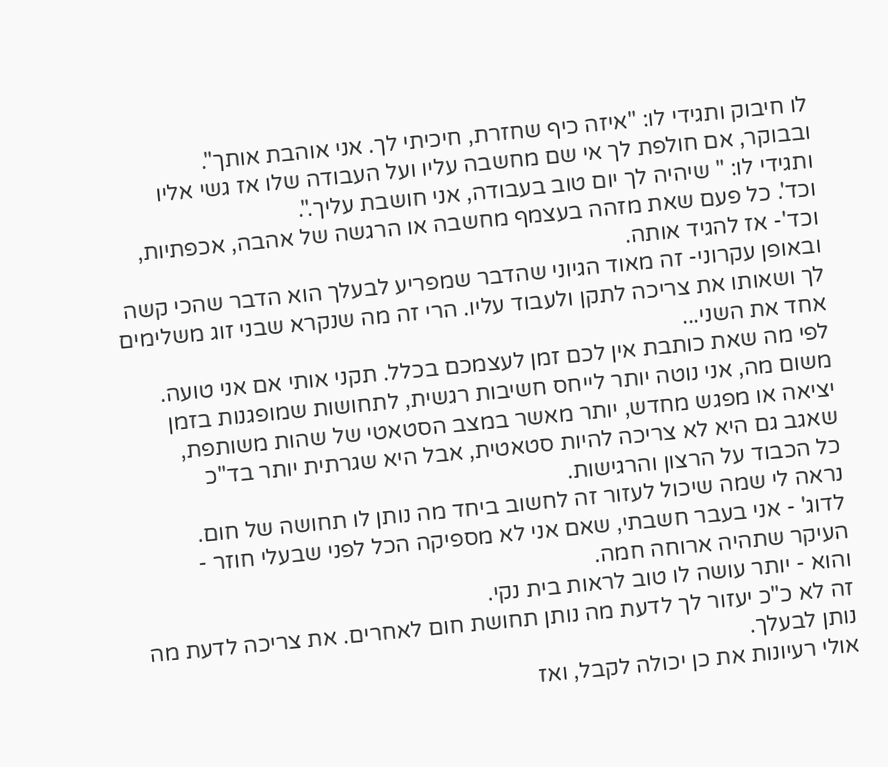לו חיבוק ותגידי לו: "איזה כיף שחזרת, חיכיתי לך. אני אוהבת אותך".
ובבוקר, אם חולפת לך אי שם מחשבה עליו ועל העבודה שלו אז גשי אליו ותגידי לו: " שיהיה לך יום טוב בעבודה, אני חושבת עליך.".
וכד'. כל פעם שאת מזהה בעצמף מחשבה או הרגשה של אהבה, אכפתיות, וכד'- אז להגיד אותה.
ובאופן עקרוני- זה מאוד הגיוני שהדבר שמפריע לבעלך הוא הדבר שהכי קשה לך ושאותו את צריכה לתקן ולעבוד עליו. הרי זה מה שנקרא שבני זוג משלימים אחד את השני...
לפי מה שאת כותבת אין לכם זמן לעצמכם בכלל. תקני אותי אם אני טועה.
משום מה, אני נוטה יותר לייחס חשיבות רגשית, לתחושות שמופגנות בזמן יציאה או מפגש מחדש, יותר מאשר במצב הסטאטי של שהות משותפת, שאגב גם היא לא צריכה להיות סטאטית, אבל היא שגרתית יותר בד"כ
כל הכבוד על הרצון והרגישות.
נראה לי שמה שיכול לעזור זה לחשוב ביחד מה נותן לו תחושה של חום.
לדוג' - אני בעבר חשבתי, שאם אני לא מספיקה הכל לפני שבעלי חוזר - העיקר שתהיה ארוחה חמה.
והוא - יותר עושה לו טוב לראות בית נקי.
זה לא כ"כ יעזור לך לדעת מה נותן תחושת חום לאחרים. את צריכה לדעת מה נותן לבעלך.
אולי רעיונות את כן יכולה לקבל, ואז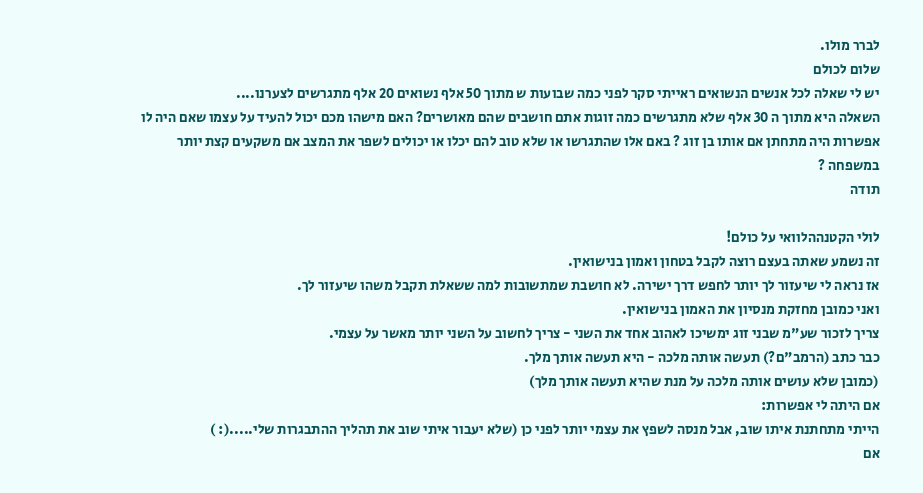לברר מולו.
שלום לכולם
יש לי שאלה לכל אנשים הנשואים ראייתי סקר לפני כמה שבועות ש מתוך 50 אלף נשואים 20 אלף מתגרשים לצערנו....
השאלה היא מתוך ה 30 אלף שלא מתגרשים כמה זוגות אתם חושבים שהם מאושרים? האם מישהו מכם יכול להעיד על עצמו שאם היה לו אפשרות היה מתחתן אם אותו בן זוג ? באם אלו שהתגרשו או שלא טוב להם יכלו או יכולים לשפר את המצב אם משקעים קצת יותר במשפחה ?
תודה

לולי הקטנההלוואי על כולם!
זה נשמע שאתה בעצם רוצה לקבל בטחון ואמון בנישואין.
אז נראה לי שיעזור לך יותר לחפש דרך ישירה. לא חושבת שמתשובות למה ששאלת תקבל משהו שיעזור לך.
ואני כמובן מחזקת מנסיון את האמון בנישואין.
צריך לזכור שע"מ שבני זוג ימשיכו לאהוב אחד את השני - צריך לחשוב על השני יותר מאשר על עצמי.
כבר כתב (הרמב"ם?) תעשה אותה מלכה - היא תעשה אותך מלך.
(כמובן שלא עושים אותה מלכה על מנת שהיא תעשה אותך מלך)
אם היתה לי אפשרות:
הייתי מתחתנת איתו שוב, אבל מנסה לשפץ את עצמי יותר לפני כן (שלא יעבור איתי שוב את תהליך ההתבגרות שלי.....(: )
אם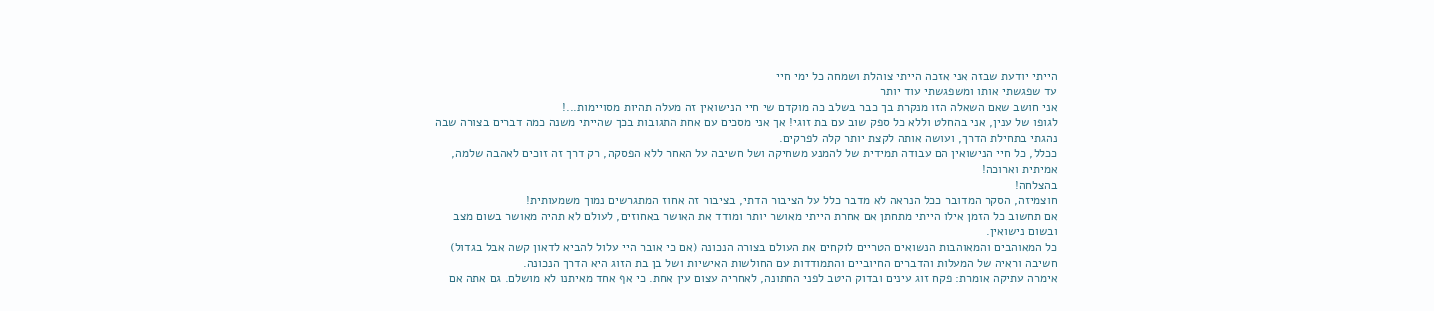הייתי יודעת שבזה אני אזכה הייתי צוהלת ושמחה כל ימי חיי
עד שפגשתי אותו ומשפגשתי עוד יותר
אני חושב שאם השאלה הזו מנקרת בך כבר בשלב כה מוקדם שי חיי הנישואין זה מעלה תהיות מסויימות...!
לגופו של ענין, אני בהחלט וללא כל ספק שוב עם בת זוגי! אך אני מסכים עם אחת התגובות בכך שהייתי משנה כמה דברים בצורה שבה נהגתי בתחילת הדרך, ועושה אותה לקצת יותר קלה לפרקים.
ככלל, כל חיי הנישואין הם עבודה תמידית של להמנע משחיקה ושל חשיבה על האחר ללא הפסקה, רק דרך זה זוכים לאהבה שלמה, אמיתית וארוכה!
בהצלחה!
חוצמיזה, הסקר המדובר ככל הנראה לא מדבר כלל על הציבור הדתי, בציבור זה אחוז המתגרשים נמוך משמעותית!
אם תחשוב כל הזמן אילו הייתי מתחתן אם אחרת הייתי מאושר יותר ומודד את האושר באחוזים, לעולם לא תהיה מאושר בשום מצב ובשום נישואין.
כל המאוהבים והמאוהבות הנשואים הטריים לוקחים את העולם בצורה הנכונה (אם כי אובר היי עלול להביא לדאון קשה אבל בגדול) חשיבה וראיה של המעלות והדברים החיוביים והתמודדות עם החולשות האישיות ושל בן בת הזוג היא הדרך הנכונה.
אימרה עתיקה אומרת: פקח זוג עינים ובדוק היטב לפני החתונה, לאחריה עצום עין אחת. כי אף אחד מאיתנו לא מושלם. גם אתה אם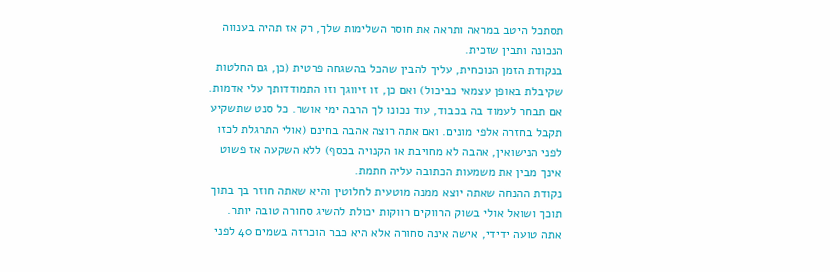תסתכל היטב במראה ותראה את חוסר השלימות שלך, רק אז תהיה בענווה הנכונה ותבין שזכית.
בנקודת הזמן הנוכחית, עליך להבין שהכל בהשגחה פרטית (כן, גם החלטות שקיבלת באופן עצמאי כביכול) ואם כן, זו זיווגך וזו התמודדותך עלי אדמות. אם תבחר לעמוד בה בכבוד, עוד נכונו לך הרבה ימי אושר. כל סנט שתשקיע תקבל בחזרה אלפי מונים. ואם אתה רוצה אהבה בחינם (אולי התרגלת לכזו לפני הנישואין, אהבה לא מחויבת או הקנויה בכסף) ללא השקעה אז פשוט אינך מבין את משמעות הכתובה עליה חתמת.
נקודת ההנחה שאתה יוצא ממנה מוטעית לחלוטין והיא שאתה חוזר בך בתוך תוכך ושואל אולי בשוק הרווקים רווקות יכולת להשיג סחורה טובה יותר. אתה טועה ידידי, אישה אינה סחורה אלא היא כבר הוכרזה בשמים 40 לפני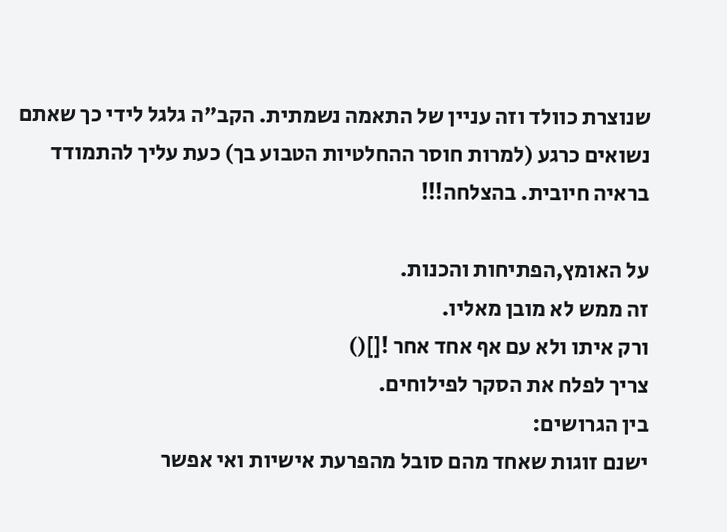שנוצרת כוולד וזה עניין של התאמה נשמתית. הקב"ה גלגל לידי כך שאתם נשואים כרגע (למרות חוסר ההחלטיות הטבוע בך) כעת עליך להתמודד בראיה חיובית. בהצלחה!!!

על האומץ,הפתיחות והכנות.
זה ממש לא מובן מאליו.
ורק איתו ולא עם אף אחד אחר ![]()
צריך לפלח את הסקר לפילוחים.
בין הגרושים:
ישנם זוגות שאחד מהם סובל מהפרעת אישיות ואי אפשר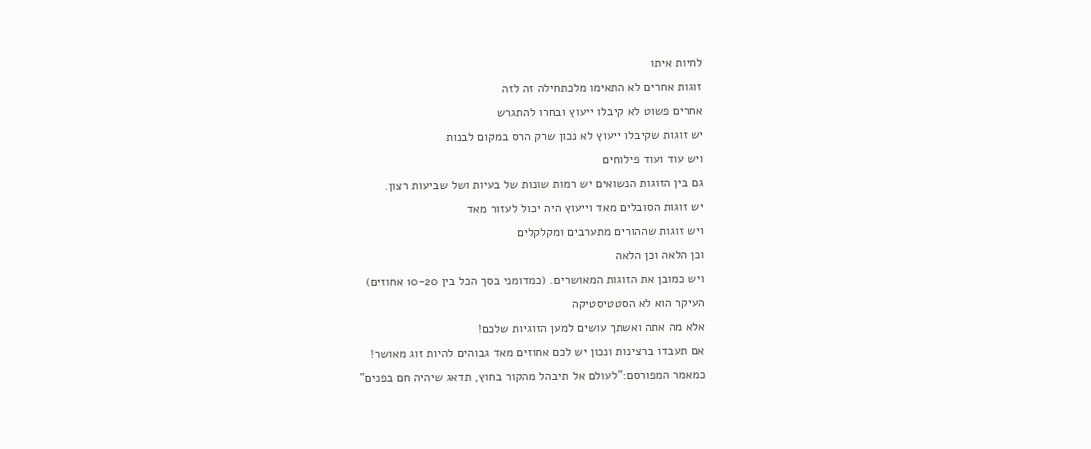לחיות איתו
זוגות אחרים לא התאימו מלכתחילה זה לזה
אחרים פשוט לא קיבלו ייעוץ ובחרו להתגרש
יש זוגות שקיבלו ייעוץ לא נכון שרק הרס במקום לבנות
ויש עוד ועוד פילוחים
גם בין הזוגות הנשואים יש רמות שונות של בעיות ושל שביעות רצון.
יש זוגות הסובלים מאד וייעוץ היה יכול לעזור מאד
ויש זוגות שההורים מתערבים ומקלקלים
וכן הלאה וכן הלאה
ויש כמובן את הזוגות המאושרים. (כמדומני בסך הכל בין 10-20 אחוזים)
העיקר הוא לא הסטטיסטיקה
אלא מה אתה ואשתך עושים למען הזוגיות שלכם!
אם תעבדו ברצינות ונכון יש לכם אחוזים מאד גבוהים להיות זוג מאושר!
כמאמר המפורסם:"לעולם אל תיבהל מהקור בחוץ, תדאג שיהיה חם בפנים"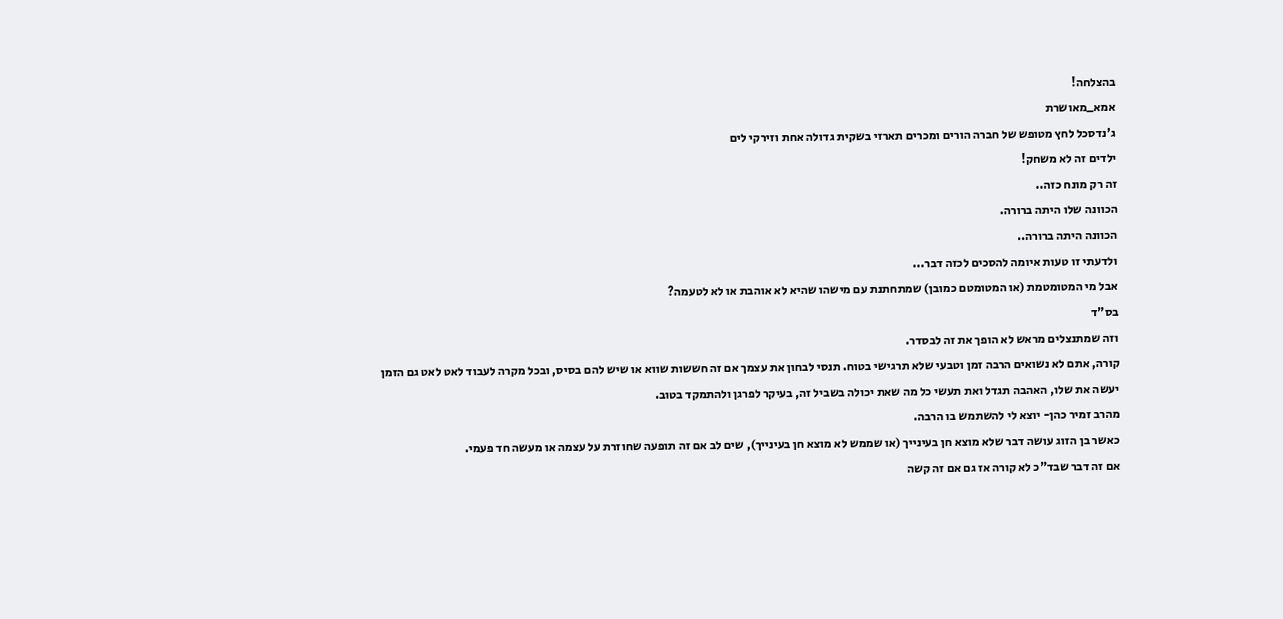בהצלחה!
אמא_מאושרת
ג'נדסכל לחץ מטופש של חברה הורים ומכרים תארזי בשקית גדולה אחת וזירקי לים
ילדים זה לא משחק!
זה רק מונח כזה..
הכוונה שלו היתה ברורה.
הכוונה היתה ברורה..
ולדעתי זו טעות איומה להסכים לכזה דבר...
אבל מי המטומטמת (או המטומטם כמובן) שמתחתנת עם מישהו שהיא לא אוהבת או לא לטעמה?
בס"ד
וזה שמתנצלים מראש לא הופך את זה לבסדר.
קורה, אתם לא נשואים הרבה זמן וטבעי שלא תרגישי בטוח. תנסי לבחון את עצמך אם זה חששות שווא או שיש להם בסיס, ובכל מקרה לעבוד לאט לאט גם הזמן יעשה את שלו, האהבה תגדל ואת תעשי כל מה שאת יכולה בשביל זה, בעיקר לפרגן ולהתמקד בטוב.
מהרב זמיר כהן- יוצא לי להשתמש בו הרבה.
כאשר בן הזוג עושה דבר שלא מוצא חן בעינייך (או שממש לא מוצא חן בעינייך), שים לב אם זה תופעה שחוזרת על עצמה או מעשה חד פעמי.
אם זה דבר שבד"כ לא קורה אז גם אם זה קשה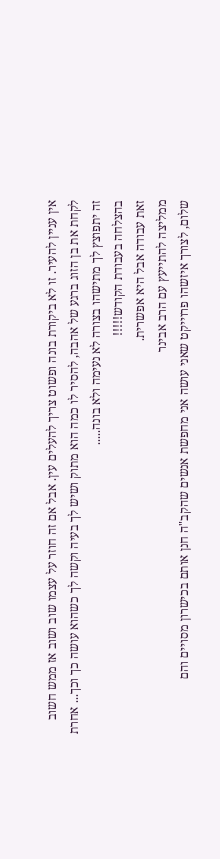אין עניין להעיר. זו לא ביקורת בונה ופשוט צריך להעלים עין. אבל אם זה חוזר על עצמו שוב ושוב אז ממש חשוב לקחת את בן הזוג ברגע של אהבה, להסיר לו כמה הוא מתוק ושיש לך בעיה וקשה לך כשהוא עושה כך וכך... אחרת זה יתפוצץ לך מתישהו בצורה לא נעימה ולא בונה.....
בהצלחה בעבודת הקודש!!!!!
זאת עבודה אבל היא אפשרית.
ממליצה להתייעץ עם הרב אבינר
שלום, לצורך איזשהו פרוייקט שאני עושה אני מחפשת אנשים שהקב"ה חנן אותם בכישרון מסויים והם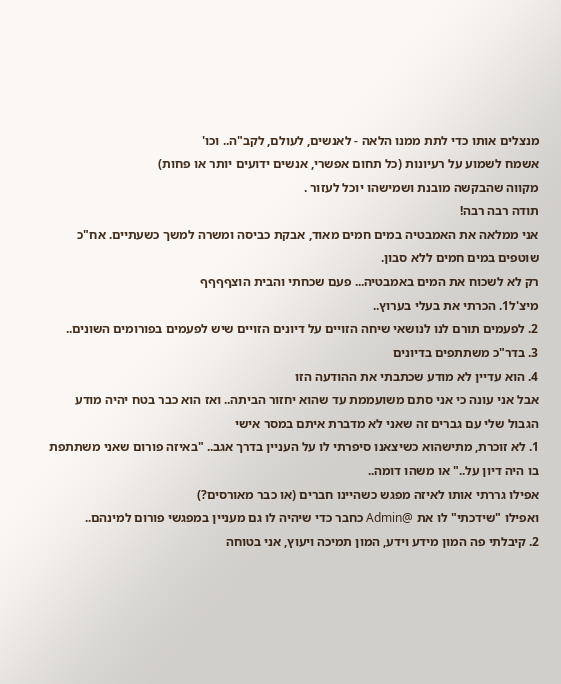מנצלים אותו כדי לתת ממנו הלאה - לאנשים, לעולם, לקב"ה.. וכו'
אשמח לשמוע על רעיונות (כל תחום אפשרי, אנשים ידועים יותר או פחות)
מקווה שהבקשה מובנת ושמישהו יוכל לעזור .
תודה רבה רבה!
אני ממלאה את האמבטיה במים חמים מאוד, אבקת כביסה ומשרה למשך כשעתיים. אח"כ שוטפים במים חמים ללא סבון.
רק לא לשכוח את המים באמבטיה... פעם שכחתי והבית הוצףףףף
מיצ'ל1. הכרתי את בעלי בערוץ..
2. לפעמים תורם לנו לנושאי שיחה הזויים על דיונים הזויים שיש לפעמים בפורומים השונים..
3. בדר"כ משתתפים בדיונים
4. הוא עדיין לא מודע שכתבתי את ההודעה הזו
אבל אני עונה כי אני סתם משועממת עד שהוא יחזור הביתה.. ואז הוא כבר בטח יהיה מודע
הגבול שלי עם גברים זה שאני לא מדברת איתם במסר אישי
1. לא זוכרת, מתישהוא כשיצאנו סיפרתי לו על העניין בדרך אגב.. "באיזה פורום שאני משתתפת בו היה דיון על.." או משהו דומה..
אפילו גררתי אותו לאיזה מפגש כשהיינו חברים (או כבר מאורסים?)
ואפילו "שידכתי" לו את @Admin כחבר כדי שיהיה לו גם מעניין במפגשי פורום למינהם..
2. קיבלתי פה המון מידע וידע, המון תמיכה ויעוץ, אני בטוחה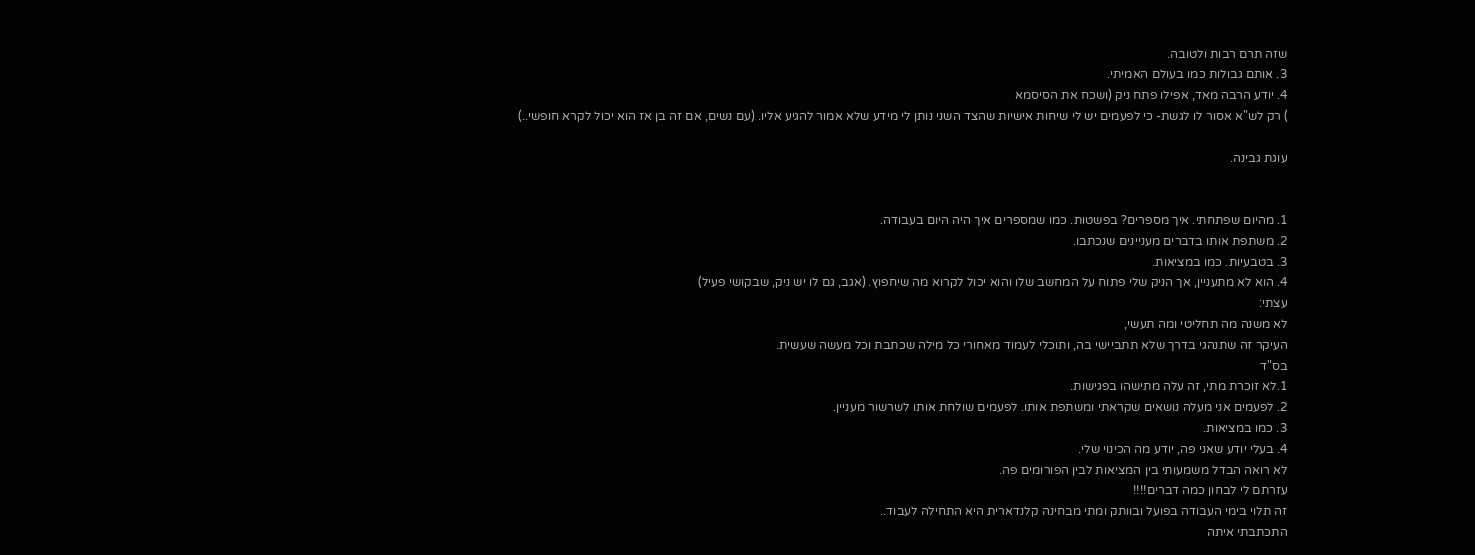שזה תרם רבות ולטובה.
3. אותם גבולות כמו בעולם האמיתי.
4. יודע הרבה מאד, אפילו פתח ניק (ושכח את הסיסמא
) רק לש"א אסור לו לגשת- כי לפעמים יש לי שיחות אישיות שהצד השני נותן לי מידע שלא אמור להגיע אליו. (עם נשים, אם זה בן אז הוא יכול לקרא חופשי..)

עוגת גבינה.


1. מהיום שפתחתי. איך מספרים? בפשטות. כמו שמספרים איך היה היום בעבודה.
2. משתפת אותו בדברים מעניינים שנכתבו.
3. בטבעיות. כמו במציאות.
4. הוא לא מתעניין, אך הניק שלי פתוח על המחשב שלו והוא יכול לקרוא מה שיחפוץ. (אגב, גם לו יש ניק, שבקושי פעיל)
עצתי:
לא משנה מה תחליטי ומה תעשי,
העיקר זה שתנהגי בדרך שלא תתביישי בה, ותוכלי לעמוד מאחורי כל מילה שכתבת וכל מעשה שעשית.
בס"ד
1.לא זוכרת מתי, זה עלה מתישהו בפגישות.
2. לפעמים אני מעלה נושאים שקראתי ומשתפת אותו. לפעמים שולחת אותו לשרשור מעניין.
3. כמו במציאות.
4. בעלי יודע שאני פה, יודע מה הכינוי שלי.
לא רואה הבדל משמעותי בין המציאות לבין הפורומים פה.
עזרתם לי לבחון כמה דברים!!!!
זה תלוי בימי העבודה בפועל ובוותק ומתי מבחינה קלנדארית היא התחילה לעבוד..
התכתבתי איתה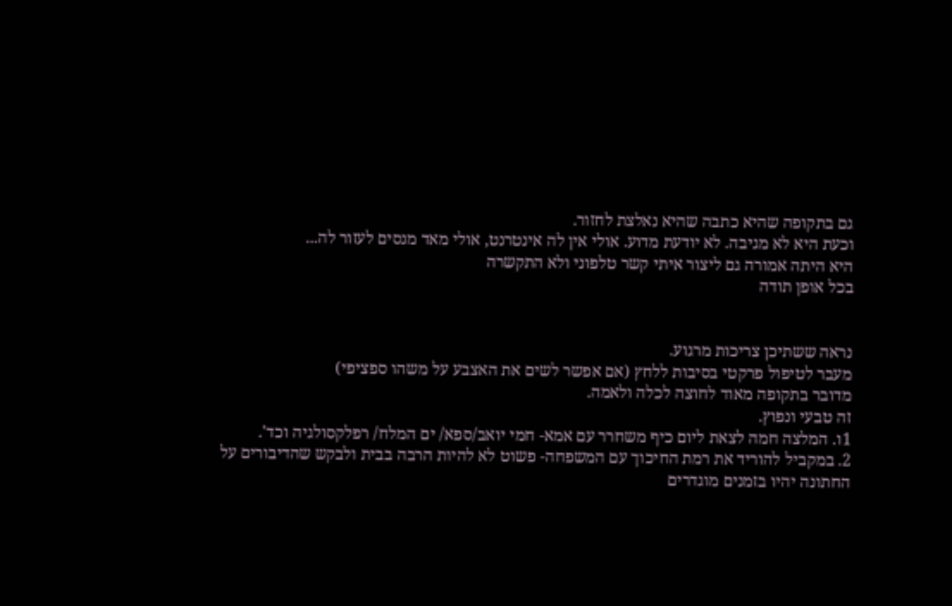גם בתקופה שהיא כתבה שהיא נאלצת לחזור.
וכעת היא לא מגיבה. לא יודעת מדוע. אולי אין לה אינטרנט, אולי מאד מנסים לעזור לה...
היא היתה אמורה גם ליצור איתי קשר טלפוני ולא התקשרה
בכל אופן תודה


נראה ששתיכן צריכות מרגוע.
מעבר לטיפול פרקטי בסיבות ללחץ (אם אפשר לשים את האצבע על משהו ספציפי)
מדובר בתקופה מאוד לחוצה לכלה ולאמה.
זה טבעי ונפוץ.
1ו. המלצה חמה לצאת ליום כיף משחרר עם אמא- חמי יואב/ספא/ ים המלח/ רפלקסולגיה וכד'.
2. במקביל להוריד את רמת החיכוך עם המשפחה- פשוט לא להיות הרבה בבית ולבקש שהדיבורים על החתונה יהיו בזמנים מוגדרים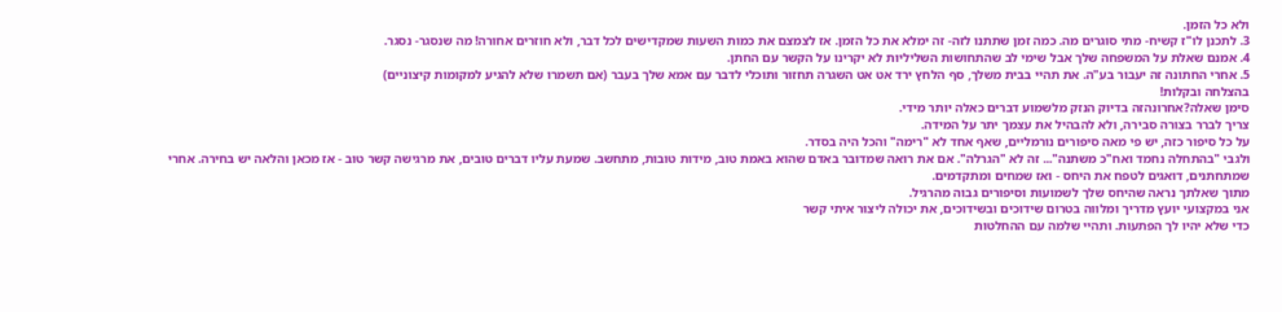ולא כל הזמן.
3. לתכנן לו"ז קשיח- מתי סוגרים מה. כמה זמן שתתנו לזה- זה ימלא את כל הזמן. אז לצמצם את כמות השעות שמקדישים לכל דבר, ולא חוזרים אחורה! מה שנסגר- נסגר.
4. אמנם שאלת על המשפחה שלך אבל שימי לב שהתחושות השליליות לא יקרינו על הקשר עם החתן.
5. אחרי החתונה זה יעבור בע"ה. את תהיי בבית משלך, סף הלחץ ירד אט אט השגרה תחזור ותוכלי לדבר עם אמא שלך בעבר (אם תשמרו שלא להגיע למקומות קיצוניים)
בהצלחה ובקלות!
סימן שאלה?אחרונהזה בדיוק הנזק מלשמוע דברים כאלה יותר מידי.
צריך לברר בצורה סבירה, ולא להבהיל את עצמך יתר על המידה.
על כל סיפור כזה, יש פי מאה סיפורים נורמליים, שאף אחד לא "רימה" והכל היה בסדר.
ולגבי "בהתחלה נחמד ואח"כ משתנה"... זה לא "הגרלה". אם את רואה שמדובר באדם שהוא באמת טוב, מידות טובות, מתחשב. שמעת עליו דברים טובים, את מרגישה קשר טוב - אז מכאן והלאה יש בחירה. אחרי שמתחתנים, דואגים לטפח את היחס - ואז שמחים ומתקדמים.
מתוך שאלתך נראה שהיחס שלך לשמועות וסיפורים גבוה מהרגיל.
אני במקצועי יועץ מדריך ומלווה בטרום שידוכים ובשידוכים, את יכולה ליצור איתי קשר
כדי שלא יהיו לך הפתעות. ותהיי שלמה עם ההחלטות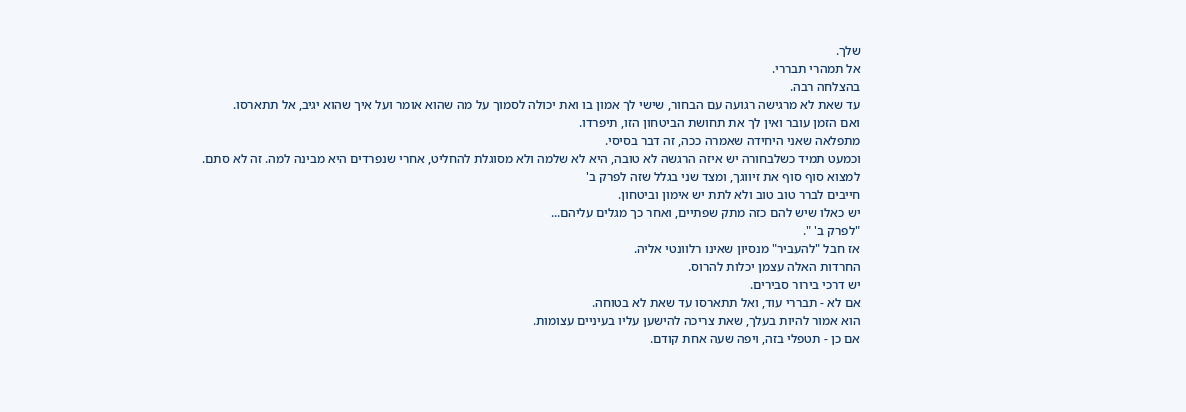שלך.
אל תמהרי תבררי.
בהצלחה רבה.
עד שאת לא מרגישה רגועה עם הבחור, שישי לך אמון בו ואת יכולה לסמוך על מה שהוא אומר ועל איך שהוא יגיב, אל תתארסו.
ואם הזמן עובר ואין לך את תחושת הביטחון הזו, תיפרדו.
מתפלאה שאני היחידה שאמרה ככה, זה דבר בסיסי.
וכמעט תמיד כשלבחורה יש איזה הרגשה לא טובה, היא לא שלמה ולא מסוגלת להחליט, אחרי שנפרדים היא מבינה למה. זה לא סתם.
למצוא סוף סוף את זיווגך, ומצד שני בגלל שזה לפרק ב'
חייבים לברר טוב טוב ולא לתת יש אימון וביטחון.
יש כאלו שיש להם כזה מתק שפתיים, ואחר כך מגלים עליהם...
"לפרק ב' ".
אז חבל "להעביר" מנסיון שאינו רלוונטי אליה.
החרדות האלה עצמן יכלות להרוס.
יש דרכי בירור סבירים.
אם לא - תבררי עוד, ואל תתארסו עד שאת לא בטוחה.
הוא אמור להיות בעלך, שאת צריכה להישען עליו בעיניים עצומות.
אם כן - תטפלי בזה, ויפה שעה אחת קודם.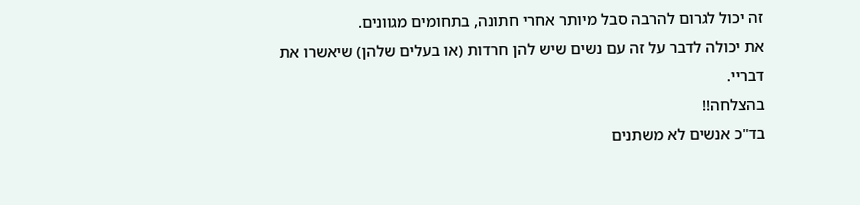זה יכול לגרום להרבה סבל מיותר אחרי חתונה, בתחומים מגוונים.
את יכולה לדבר על זה עם נשים שיש להן חרדות (או בעלים שלהן) שיאשרו את דבריי.
בהצלחה!!
בד"כ אנשים לא משתנים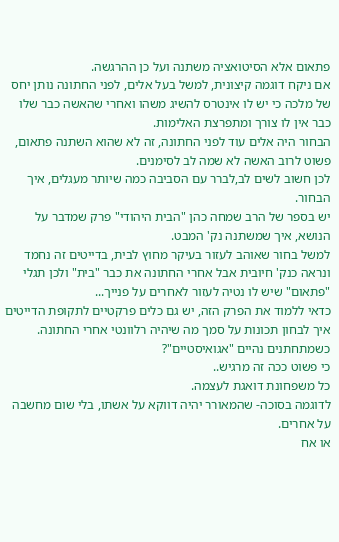פתאום אלא הסיטואציה משתנה ועל כן ההרגשה.
אם ניקח דוגמה קיצונית, למשל בעל אלים, לפני החתונה נותן יחס של מלכה כי יש לו אינטרס להשיג משהו ואחרי שהאשה כבר שלו כבר אין לו צורך ומתפרצת האלימות.
הבחור היה אלים עוד לפני החתונה, זה לא שהוא השתנה פתאום, פשוט לרוב האשה לא שמה לב לסימנים.
לכן חשוב לשים לב,לברר עם הסביבה כמה שיותר מעגלים, איך הבחור.
יש בספר של הרב שמחה כהן "הבית היהודי" פרק שמדבר על הנושא, איך שמשתנה נק' המבט.
למשל בחור שאוהב לעזור בעיקר מחוץ לבית, בדייטים זה נחמד ונראה כנק' חיובית אבל אחרי החתונה את כבר "בית" ולכן תגלי "פתאום" שיש לו נטיה לעזור לאחרים על פנייך...
כדאי ללמוד את הפרק הזה, יש גם כלים פרקטיים לתקופת הדייטים איך לבחון תכונות על סמך מה שיהיה רלוונטי אחרי החתונה.
כשמתחתנים נהיים "אגואיסטיים"?
כי פשוט ככה זה מרגיש..
כל משפחונת דואגת לעצמה.
לדוגמה בסוכה- שהמאורר יהיה דווקא על אשתו, בלי שום מחשבה על אחרים.
או אח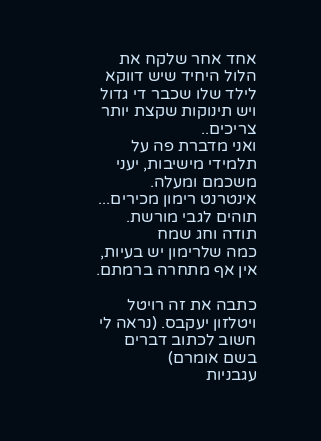אחד אחר שלקח את הלול היחיד שיש דווקא לילד שלו שכבר די גדול ויש תינוקות שקצת יותר צריכים..
ואני מדברת פה על תלמידי מישיבות, יעני משכמם ומעלה.
אינטרנט רימון מכירים... תוהים לגבי מורשת.
תודה וחג שמח
כמה שלרימון יש בעיות, אין אף מתחרה ברמתם.

כתבה את זה רויטל ויטלזון יעקבס. (נראה לי חשוב לכתוב דברים בשם אומרם)
עגבניות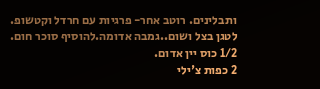ותבלינים. רוטב אחר- פרגיות עם חרדל וקטשופ.
לטגן בצל ושום..גמבה אדומה.להוסיף סוכר חום.
1/2 כוס יין אדום.
2 כפות צ'ילי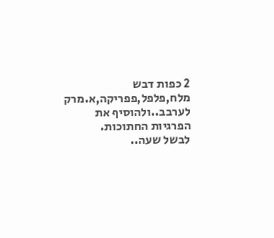2 כפות דבש
מלח,פלפל,פפריקה,א.מרק
לערבב..ולהוסיף את הפרגיות החתוכות.
לבשל שעה..